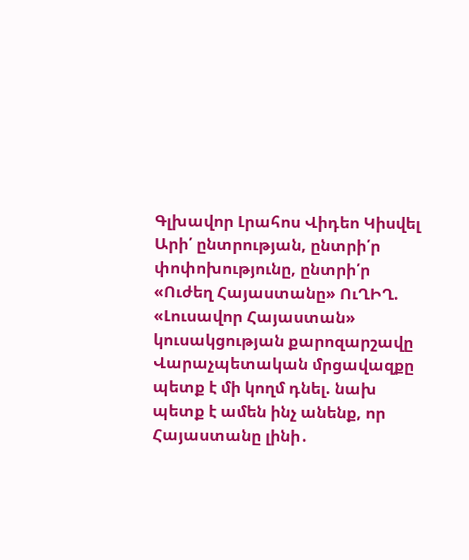Գլխավոր Լրահոս Վիդեո Կիսվել
Արի՛ ընտրության, ընտրի՛ր փոփոխությունը, ընտրի՛ր «Ուժեղ Հայաստանը» ՈւՂԻՂ. «Լուսավոր Հայաստան» կուսակցության քարոզարշավը Վարաչպետական մրցավազքը պետք է մի կողմ դնել. նախ պետք է ամեն ինչ անենք, որ Հայաստանը լինի․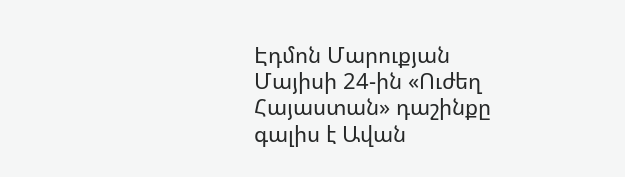Էդմոն Մարուքյան Մայիսի 24-ին «Ուժեղ Հայաստան» դաշինքը գալիս է Ավան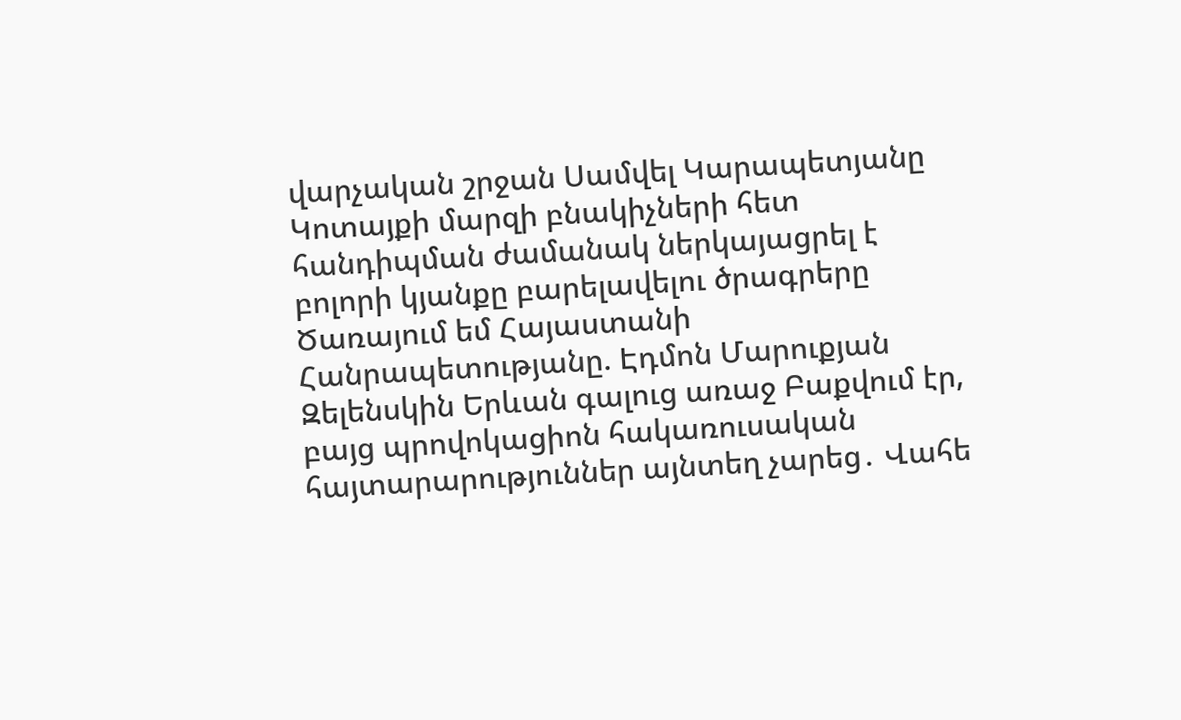վարչական շրջան Սամվել Կարապետյանը Կոտայքի մարզի բնակիչների հետ հանդիպման ժամանակ ներկայացրել է բոլորի կյանքը բարելավելու ծրագրերը Ծառայում եմ Հայաստանի Հանրապետությանը. Էդմոն Մարուքյան Զելենսկին Երևան գալուց առաջ Բաքվում էր, բայց պրովոկացիոն հակառուսական հայտարարություններ այնտեղ չարեց․ Վահե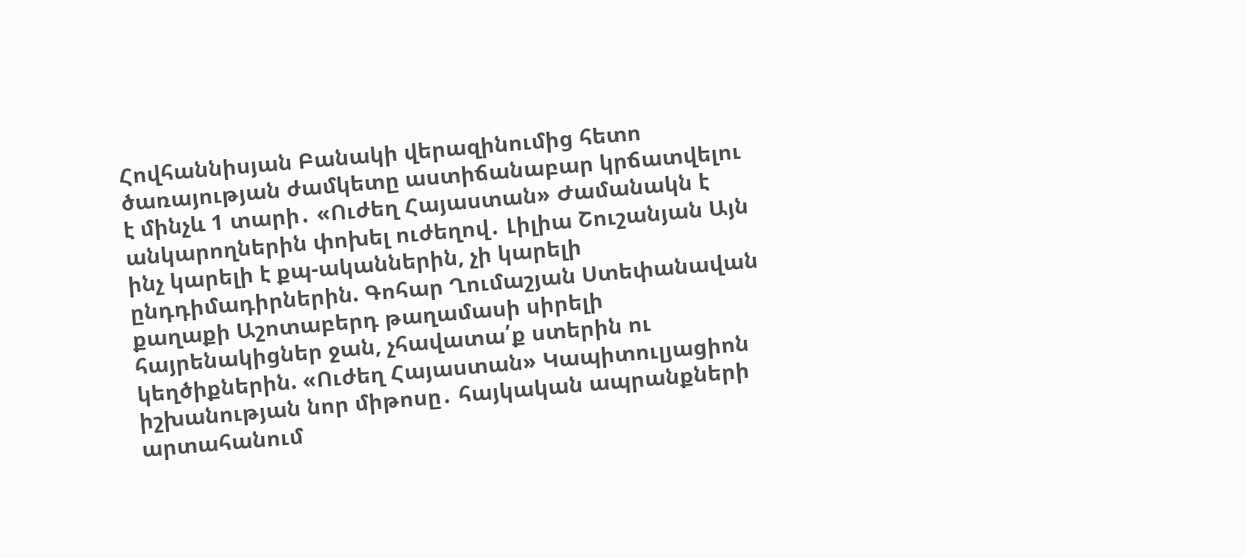Հովհաննիսյան Բանակի վերազինումից հետո ծառայության ժամկետը աստիճանաբար կրճատվելու է մինչև 1 տարի․ «Ուժեղ Հայաստան» Ժամանակն է անկարողներին փոխել ուժեղով․ Լիլիա Շուշանյան Այն ինչ կարելի է քպ-ականներին, չի կարելի ընդդիմադիրներին. Գոհար Ղումաշյան Ստեփանավան քաղաքի Աշոտաբերդ թաղամասի սիրելի հայրենակիցներ ջան, չհավատա՛ք ստերին ու կեղծիքներին. «Ուժեղ Հայաստան» Կապիտուլյացիոն իշխանության նոր միթոսը․ հայկական ապրանքների արտահանում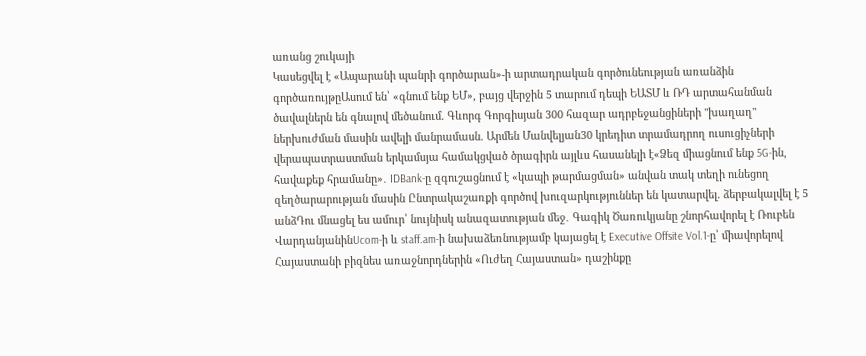առանց շուկայի
Կասեցվել է «Ապարանի պանրի գործարան»-ի արտադրական գործունեության առանձին գործառույթըԱսում են՝ «գնում ենք ԵՄ», բայց վերջին 5 տարում դեպի ԵԱՏՄ և ՌԴ արտահանման ծավալներն են գնալով մեծանում. Գևորգ Գորգիսյան 300 հազար ադրբեջանցիների "խաղաղ" ներխուժման մասին ավելի մանրամասն. Արմեն Մանվելյան30 կրեդիտ տրամադրող ուսուցիչների վերապատրաստման երկամսյա համակցված ծրագիրն այլևս հասանելի է«Ձեզ միացնում ենք 5G-ին, հավաքեք հրամանը»․ IDBank-ը զգուշացնում է «կապի թարմացման» անվան տակ տեղի ունեցող զեղծարարության մասին Ընտրակաշառքի գործով խուզարկություններ են կատարվել. ձերբակալվել է 5 անձԴու մնացել ես ամուր՝ նույնիսկ անազատության մեջ․ Գագիկ Ծառուկյանը շնորհավորել է Ռուբեն ՎարդանյանինUcom-ի և staff.am-ի նախաձեռնությամբ կայացել է Executive Offsite Vol.1-ը՝ միավորելով Հայաստանի բիզնես առաջնորդներին «Ուժեղ Հայաստան» դաշինքը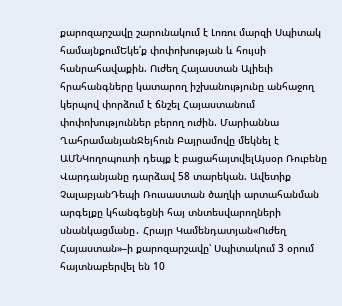քարոզարշավը շարունակում է Լոռու մարզի Սպիտակ համայնքումԵկե՛ք փոփոխության և հույսի հանրահավաքին. Ուժեղ Հայաստան Ալիեւի հրահանգները կատարող իշխանությունը անհաջող կերպով փորձում է ճնշել Հայաստանում փոփոխություններ բերող ուժին. Մարիաննա ՂահրամանյանՋեյհուն Բայրամովը մեկնել է ԱՄՆԿողոպուտի դեպք է բացահայտվելԱյսօր Ռուբենը Վարդանյանը դարձավ 58 տարեկան. Ավետիք ՉալաբյանԴեպի Ռուսաստան ծաղկի արտահանման արգելքը կհանգեցնի հայ տնտեսվարողների սնանկացմանը․ Հրայր Կամենդատյան«Ուժեղ Հայաստան»–ի քարոզարշավը՝ Սպիտակում 3 օրում հայտնաբերվել են 10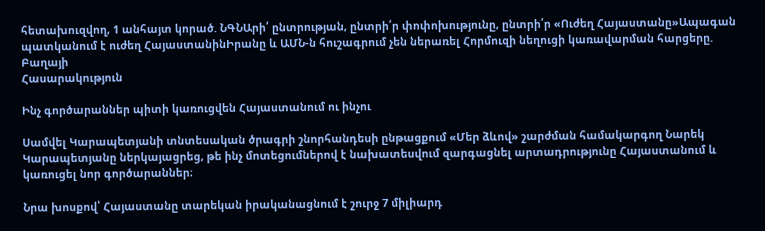հետախուզվող, 1 անհայտ կորած. ՆԳՆԱրի՛ ընտրության, ընտրի՛ր փոփոխությունը, ընտրի՛ր «Ուժեղ Հայաստանը»Ապագան պատկանում է ուժեղ ՀայաստանինԻրանը և ԱՄՆ-ն հուշագրում չեն ներառել Հորմուզի նեղուցի կառավարման հարցերը. Բաղայի
Հասարակություն

Ինչ գործարաններ պիտի կառուցվեն Հայաստանում ու ինչու

Սամվել Կարապետյանի տնտեսական ծրագրի շնորհանդեսի ընթացքում «Մեր ձևով» շարժման համակարգող Նարեկ Կարապետյանը ներկայացրեց, թե ինչ մոտեցումներով է նախատեսվում զարգացնել արտադրությունը Հայաստանում և կառուցել նոր գործարաններ։

Նրա խոսքով՝ Հայաստանը տարեկան իրականացնում է շուրջ 7 միլիարդ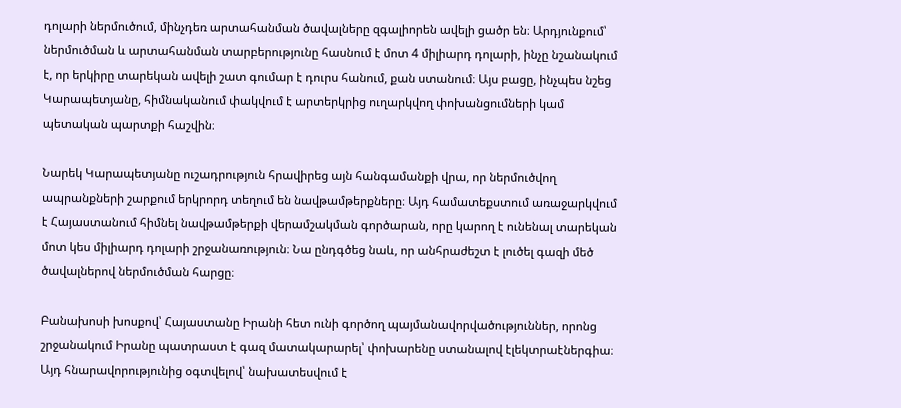դոլարի ներմուծում, մինչդեռ արտահանման ծավալները զգալիորեն ավելի ցածր են։ Արդյունքում՝ ներմուծման և արտահանման տարբերությունը հասնում է մոտ 4 միլիարդ դոլարի, ինչը նշանակում է, որ երկիրը տարեկան ավելի շատ գումար է դուրս հանում, քան ստանում։ Այս բացը, ինչպես նշեց Կարապետյանը, հիմնականում փակվում է արտերկրից ուղարկվող փոխանցումների կամ պետական պարտքի հաշվին։

Նարեկ Կարապետյանը ուշադրություն հրավիրեց այն հանգամանքի վրա, որ ներմուծվող ապրանքների շարքում երկրորդ տեղում են նավթամթերքները։ Այդ համատեքստում առաջարկվում է Հայաստանում հիմնել նավթամթերքի վերամշակման գործարան, որը կարող է ունենալ տարեկան մոտ կես միլիարդ դոլարի շրջանառություն։ Նա ընդգծեց նաև, որ անհրաժեշտ է լուծել գազի մեծ ծավալներով ներմուծման հարցը։

Բանախոսի խոսքով՝ Հայաստանը Իրանի հետ ունի գործող պայմանավորվածություններ, որոնց շրջանակում Իրանը պատրաստ է գազ մատակարարել՝ փոխարենը ստանալով էլեկտրաէներգիա։ Այդ հնարավորությունից օգտվելով՝ նախատեսվում է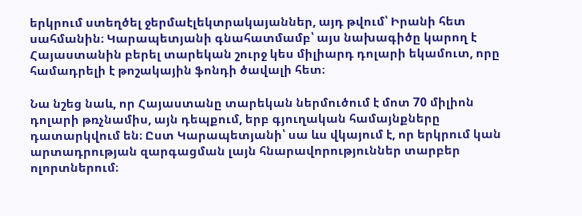երկրում ստեղծել ջերմաէլեկտրակայաններ, այդ թվում՝ Իրանի հետ սահմանին։ Կարապետյանի գնահատմամբ՝ այս նախագիծը կարող է Հայաստանին բերել տարեկան շուրջ կես միլիարդ դոլարի եկամուտ, որը համադրելի է թոշակային ֆոնդի ծավալի հետ։

Նա նշեց նաև, որ Հայաստանը տարեկան ներմուծում է մոտ 70 միլիոն դոլարի թռչնամիս, այն դեպքում, երբ գյուղական համայնքները դատարկվում են։ Ըստ Կարապետյանի՝ սա ևս վկայում է, որ երկրում կան արտադրության զարգացման լայն հնարավորություններ տարբեր ոլորտներում։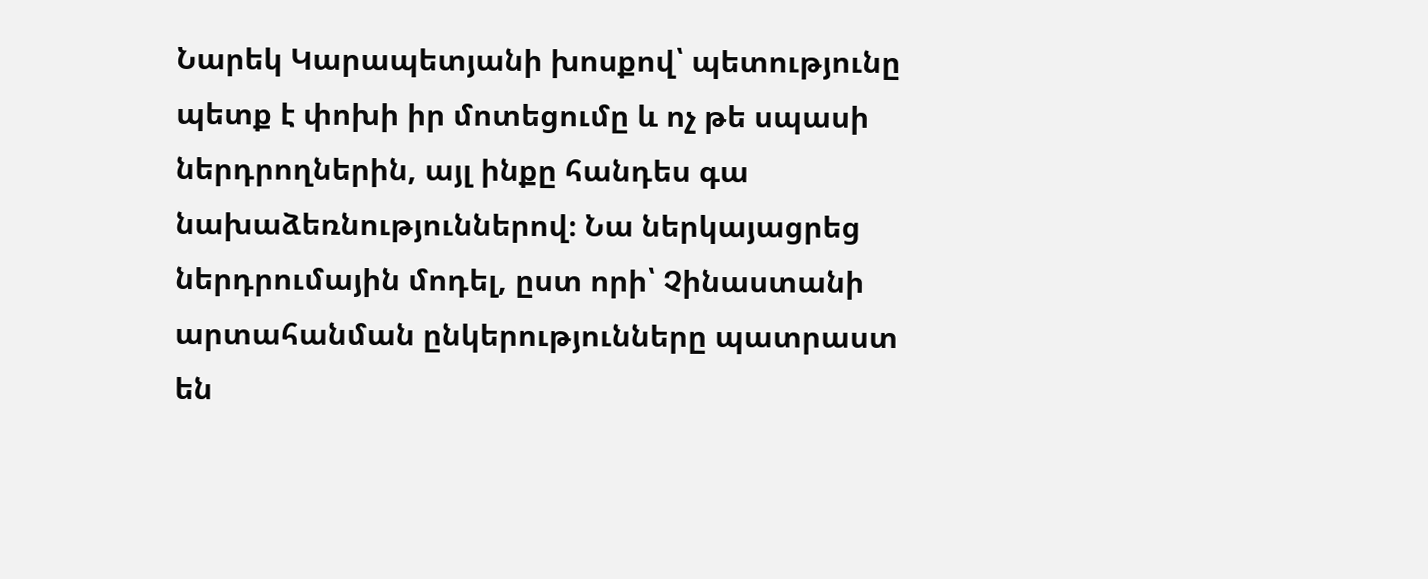Նարեկ Կարապետյանի խոսքով՝ պետությունը պետք է փոխի իր մոտեցումը և ոչ թե սպասի ներդրողներին, այլ ինքը հանդես գա նախաձեռնություններով։ Նա ներկայացրեց ներդրումային մոդել, ըստ որի՝ Չինաստանի արտահանման ընկերությունները պատրաստ են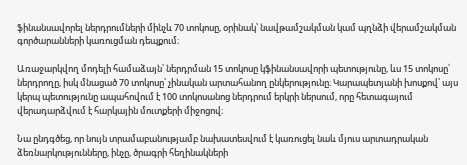ֆինանսավորել ներդրումների մինչև 70 տոկոսը, օրինակ՝ նավթամշակման կամ պղնձի վերամշակման գործարանների կառուցման դեպքում։

Առաջարկվող մոդելի համաձայն՝ ներդրման 15 տոկոսը կֆինանսավորի պետությունը, ևս 15 տոկոսը՝ ներդրողը, իսկ մնացած 70 տոկոսը՝ չինական արտահանող ընկերությունը։ Կարապետյանի խոսքով՝ այս կերպ պետությունը ապահովում է 100 տոկոսանոց ներդրում երկրի ներսում, որը հետագայում վերադարձվում է հարկային մուտքերի միջոցով։

Նա ընդգծեց, որ նույն տրամաբանությամբ նախատեսվում է կառուցել նաև մյուս արտադրական ձեռնարկությունները, ինչը, ծրագրի հեղինակների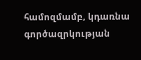համոզմամբ, կդառնա գործազրկության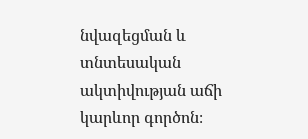նվազեցման և տնտեսական ակտիվության աճի կարևոր գործոն։